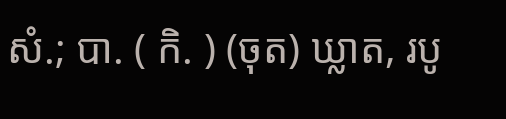សំ.; បា. ( កិ. ) (ចុត) ឃ្លាត, របូ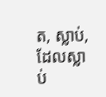ត, ស្លាប់, ដែលស្លាប់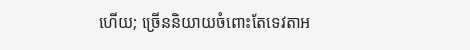ហើយ; ច្រើននិយាយចំពោះតែទេវតាអ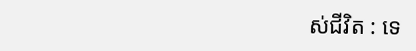ស់ជីវិត : ទេ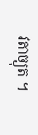វតាច្យុត ។